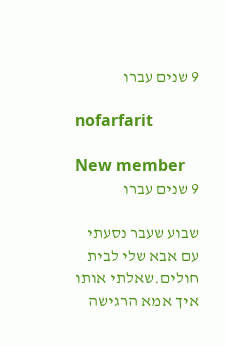9 שנים עברו

nofarfarit

New member
9 שנים עברו

שבוע שעבר נסעתי עם אבא שלי לבית חולים.שאלתי אותו איך אמא הרגישה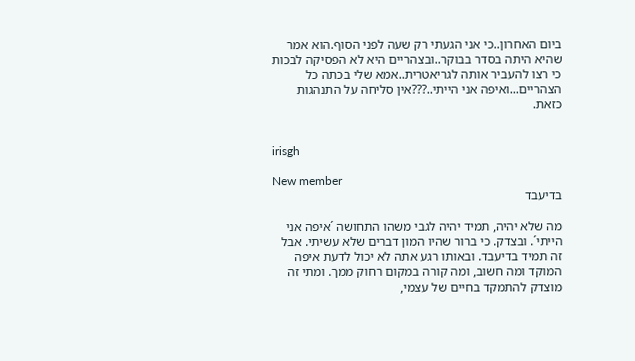ביום האחרון..כי אני הגעתי רק שעה לפני הסוף.הוא אמר שהיא היתה בסדר בבוקר..ובצהריים היא לא הפסיקה לבכות כי רצו להעביר אותה לגריאטרית..אמא שלי בכתה כל הצהריים...ואיפה אני הייתי..???אין סליחה על התנהגות כזאת.


irisgh

New member
בדיעבד

מה שלא יהיה, תמיד יהיה לגבי משהו התחושה ´איפה אני הייתי´. ובצדק. כי ברור שהיו המון דברים שלא עשיתי. אבל זה תמיד בדיעבד. ובאותו רגע אתה לא יכול לדעת איפה המוקד ומה חשוב, ומה קורה במקום רחוק ממך. ומתי זה מוצדק להתמקד בחיים של עצמי,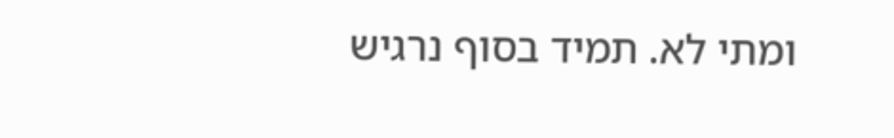ומתי לא. תמיד בסוף נרגיש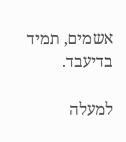אשמים, תמיד בדיעבד.

למעלה